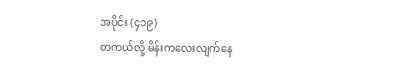အပိုင်း (၄၁၉)
တကယ်လို့ မိန်းကလေးလျက်နေ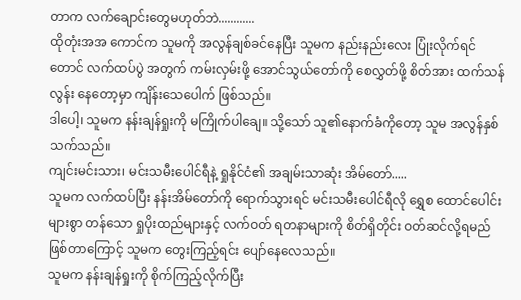တာက လက်ချောင်းတွေမဟုတ်ဘဲ............
ထိုတုံးအအ ကောင်က သူမကို အလွန်ချစ်ခင်နေပြီး သူမက နည်းနည်းလေး ပြုံးလိုက်ရင်တောင် လက်ထပ်ပွဲ အတွက် ကမ်းလှမ်းဖို့ အောင်သွယ်တော်ကို စေလွှတ်ဖို့ စိတ်အား ထက်သန်လွန်း နေတော့မှာ ကျိန်းသေပေါက် ဖြစ်သည်။
ဒါပေါ့၊ သူမက နန်းချန်ရှုးကို မကြိုက်ပါချေ။ သို့သော် သူ၏နောက်ခံကိုတော့ သူမ အလွန်နှစ်သက်သည်။
ကျင်းမင်းသား၊ မင်းသမီးပေါင်ရီနဲ့ ရှုနိုင်ငံ၏ အချမ်းသာဆုံး အိမ်တော်.....
သူမက လက်ထပ်ပြီး နန်းအိမ်တော်ကို ရောက်သွားရင် မင်းသမီးပေါင်ရီလို ရွှေစ ထောင်ပေါင်းများစွာ တန်သော ရှုပိုးထည်များနှင့် လက်ဝတ် ရတနာများကို စိတ်ရှိတိုင်း ဝတ်ဆင်လို့ရမည် ဖြစ်တာကြောင့် သူမက တွေးကြည့်ရင်း ပျော်နေလေသည်။
သူမက နန်းချန်ရှုးကို စိုက်ကြည့်လိုက်ပြီး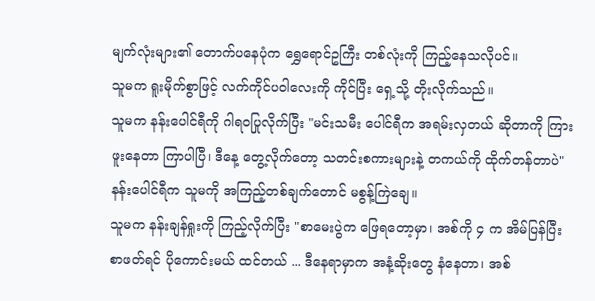မျက်လုံးများ၏ တောက်ပနေပုံက ရွှေရောင်ဥကြီး တစ်လုံးကို ကြည့်နေသလိုပင်။
သူမက ရူးမိုက်စွာဖြင့် လက်ကိုင်ပဝါလေးကို ကိုင်ပြီး ရှေ့သို့ တိုးလိုက်သည်။
သူမက နန်းပေါင်ရီကို ဂါရဝပြုလိုက်ပြီး "မင်းသမီး ပေါင်ရီက အရမ်းလှတယ် ဆိုတာကို ကြားဖူးနေတာ ကြာပါပြီ၊ ဒီနေ့ တွေ့လိုက်တော့ သတင်းစကားများနဲ့ တကယ်ကို ထိုက်တန်တာပဲ"
နန်းပေါင်ရီက သူမကို အကြည့်တစ်ချက်တောင် မစွန့်ကြဲချေ။
သူမက နန်းချန်ရှုးကို ကြည့်လိုက်ပြီး "စာမေးပွဲက ဖြေရတော့မှာ၊ အစ်ကို ၄ က အိမ်ပြန်ပြီး စာဖတ်ရင် ပိုကောင်းမယ် ထင်တယ် ... ဒီနေရာမှာက အနံ့ဆိုးတွေ နံနေတာ၊ အစ်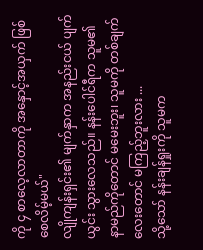ကို ၄ စာလေ့လာတာကို အနှောင့်အယှက် ဖြစ်စေလိမ့်မယ်"
လျိုကျန်းရှင်း၏ မျက်နှာက အနည်းငယ် ပျက်ယွင်း သွားလေသည်။ နန်းပေါင်ရီက သူမ၏ နာမည်ကိုတောင် မမေးဘူး၊ သူမကို တစ်ချက်လေးတောင် မကြည့်ဘူးလား ...
သို့သော် နန်းချန်ရှုးကို သူမက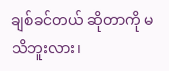ချစ်ခင်တယ် ဆိုတာကို မသိဘူးလား၊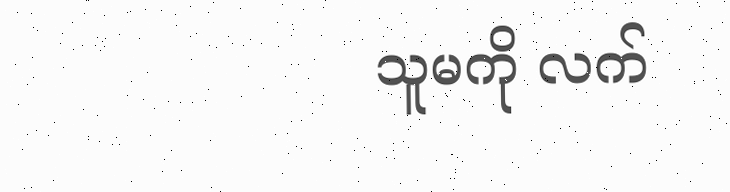သူမကို လက်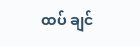ထပ် ချင်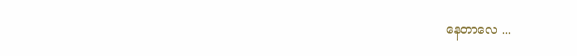နေတာလေ ...